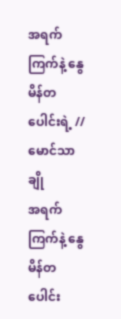အရက်ကြက်နဲ့ နွေမိန်တပေါင်းရဲ့ // မောင်သာချို
အရက်ကြက်နဲ့ နွေမိန်တပေါင်း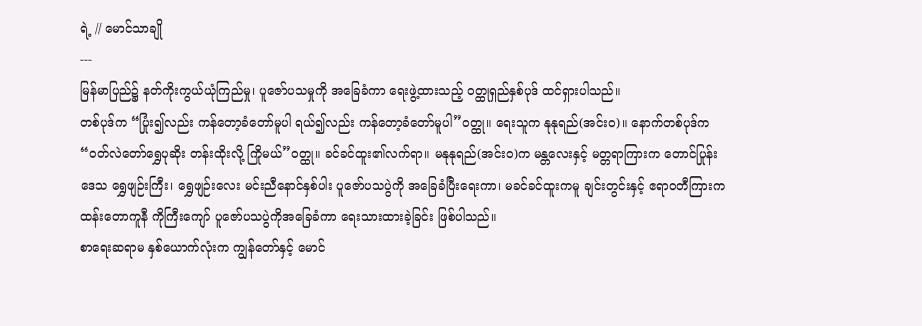ရဲ့ // မောင်သာချို
---
မြန်မာပြည်၌ နတ်ကိုးကွယ်ယုံကြည်မှု၊ ပူဇော်ပသမှုကို အခြေခံကာ ရေးဖွဲ့ထားသည့် ဝတ္ထုရှည်နှစ်ပုဒ် ထင်ရှားပါသည်။
တစ်ပုဒ်က “ပြုံး၍လည်း ကန်တော့ခံတော်မူပါ ရယ်၍လည်း ကန်တော့ခံတော်မူပါ”ဝတ္ထု။ ရေးသူက နုနုရည်(အင်းဝ)။ နောက်တစ်ပုဒ်က “ဝတ်လဲတော်ရွှေပုဆိုး တန်းထိုးလို့ ကြိုမယ်”ဝတ္ထု။ ခင်ခင်ထူး၏လက်ရာ။ မနုနုရည်(အင်းဝ)က မန္တလေးနှင့် မတ္တရာကြားက တောင်ပြုန်းဒေသ ရွှေဖျဉ်းကြီး၊ ရွှေဖျဉ်းလေး မင်းညီနောင်နှစ်ပါး ပူဇော်ပသပွဲကို အခြေခံပြီးရေးကာ၊ မခင်ခင်ထူးကမူ ချင်းတွင်းနှင့် ဧရာဝတီကြားက ထန်းတောကူနီ ကိုကြီးကျော် ပူဇော်ပသပွဲကိုအခြေခံကာ ရေးသားထားခဲ့ခြင်း ဖြစ်ပါသည်။
စာရေးဆရာမ နှစ်ယောက်လုံးက ကျွန်တော်နှင့် မောင်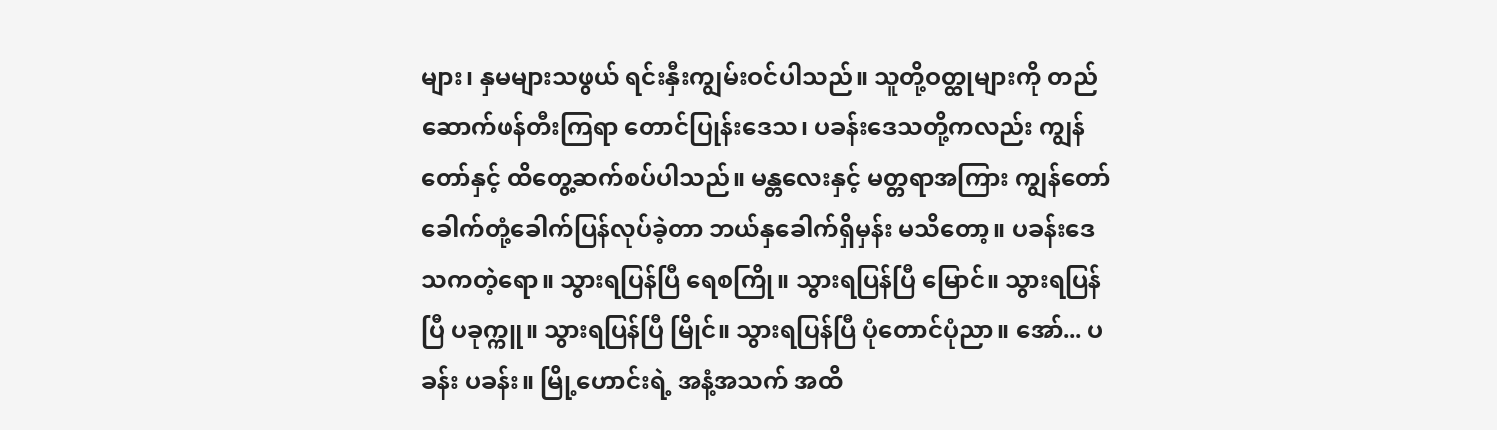များ၊ နှမများသဖွယ် ရင်းနှီးကျွမ်းဝင်ပါသည်။ သူတို့ဝတ္ထုများကို တည်ဆောက်ဖန်တီးကြရာ တောင်ပြုန်းဒေသ၊ ပခန်းဒေသတို့ကလည်း ကျွန်တော်နှင့် ထိတွေ့ဆက်စပ်ပါသည်။ မန္တလေးနှင့် မတ္တရာအကြား ကျွန်တော် ခေါက်တုံ့ခေါက်ပြန်လုပ်ခဲ့တာ ဘယ်နှခေါက်ရှိမှန်း မသိတော့။ ပခန်းဒေသကတဲ့ရော။ သွားရပြန်ပြီ ရေစကြို။ သွားရပြန်ပြီ မြောင်။ သွားရပြန်ပြီ ပခုက္ကူ။ သွားရပြန်ပြီ မြိုင်။ သွားရပြန်ပြီ ပုံတောင်ပုံညာ။ အော်... ပခန်း ပခန်း။ မြို့ဟောင်းရဲ့ အနံ့အသက် အထိ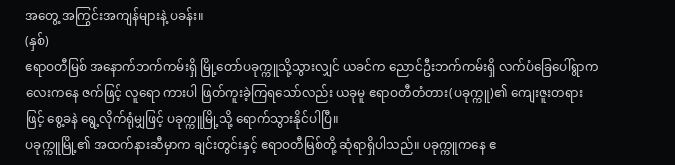အတွေ့ အကြွင်းအကျန်များနဲ့ ပခန်း။
(နှစ်)
ဧရာဝတီမြစ် အနောက်ဘက်ကမ်းရှိ မြို့တော်ပခုက္ကူသို့သွားလျှင် ယခင်က ညောင်ဦးဘက်ကမ်းရှိ လက်ပံခြေပေါ်ရွာကလေးကနေ ဇက်ဖြင့် လူရော ကားပါ ဖြတ်ကူးခဲ့ကြရသော်လည်း ယခုမူ ဧရာဝတီတံတား(ပခုက္ကူ)၏ ကျေးဇူးတရားဖြင့် စွေ့ခနဲ ရွေ့လိုက်ရုံမျှဖြင့် ပခုက္ကူမြို့သို့ ရောက်သွားနိုင်ပါပြီ။
ပခုက္ကူမြို့၏ အထက်နားဆီမှာက ချင်းတွင်းနှင့် ဧရာဝတီမြစ်တို့ ဆုံရာရှိပါသည်။ ပခုက္ကူကနေ ဧ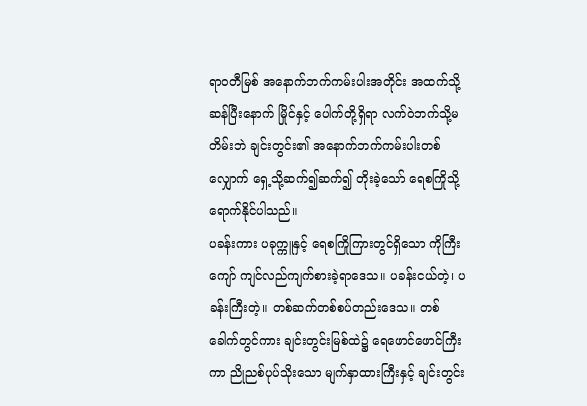ရာဝတီမြစ် အနောက်ဘက်ကမ်းပါးအတိုင်း အထက်သို့ဆန်ပြီးနောက် မြိုင်နှင့် ပေါက်တို့ရှိရာ လက်ဝဲဘက်သို့မတိမ်းဘဲ ချင်းတွင်း၏ အနောက်ဘက်ကမ်းပါးတစ်လျှောက် ရှေ့သို့ဆက်၍ဆက်၍ တိုးခဲ့သော် ရေစကြိုသို့ ရောက်နိုင်ပါသည်။
ပခန်းကား ပခုက္ကူနှင့် ရေစကြိုကြားတွင်ရှိသော ကိုကြီးကျော် ကျင်လည်ကျက်စားခဲ့ရာဒေသ။ ပခန်းငယ်တဲ့၊ ပခန်းကြီးတဲ့။ တစ်ဆက်တစ်စပ်တည်းဒေသ။ တစ်ခေါက်တွင်ကား ချင်းတွင်းမြစ်ထဲ၌ ရေဖောင်ဖောင်ကြီးကာ ညိုညစ်ပုပ်သိုးသော မျက်နှာထားကြီးနှင့် ချင်းတွင်း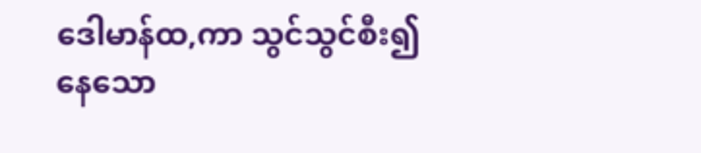ဒေါမာန်ထ,ကာ သွင်သွင်စီး၍နေသော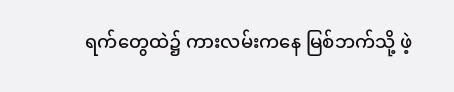ရက်တွေထဲ၌ ကားလမ်းကနေ မြစ်ဘက်သို့ ဖဲ့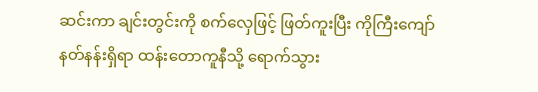ဆင်းကာ ချင်းတွင်းကို စက်လှေဖြင့် ဖြတ်ကူးပြီး ကိုကြီးကျော် နတ်နန်းရှိရာ ထန်းတောကူနီသို့ ရောက်သွား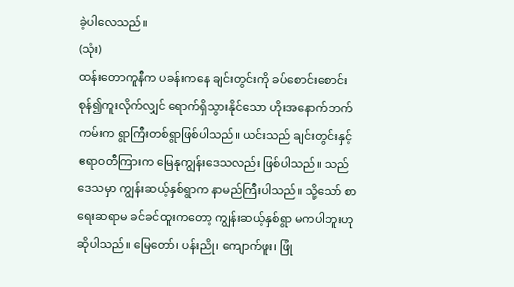ခဲ့ပါလေသည်။
(သုံး)
ထန်းတောကူနီက ပခန်းကနေ ချင်းတွင်းကို ခပ်စောင်းစောင်း စုန်၍ကူးလိုက်လျှင် ရောက်ရှိသွားနိုင်သော ဟိုးအနောက်ဘက်ကမ်းက ရွာကြီးတစ်ရွာဖြစ်ပါသည်။ ယင်းသည် ချင်းတွင်းနှင့် ဧရာဝတီကြားက မြေနုကျွန်းဒေသလည်း ဖြစ်ပါသည်။ သည်ဒေသမှာ ကျွန်းဆယ့်နှစ်ရွာက နာမည်ကြီးပါသည်။ သို့သော် စာရေးဆရာမ ခင်ခင်ထူးကတော့ ကျွန်းဆယ့်နှစ်ရွာ မကပါဘူးဟု ဆိုပါသည်။ မြေတော်၊ ပန်းညို၊ ကျောက်ဖူး၊ ဖြုံ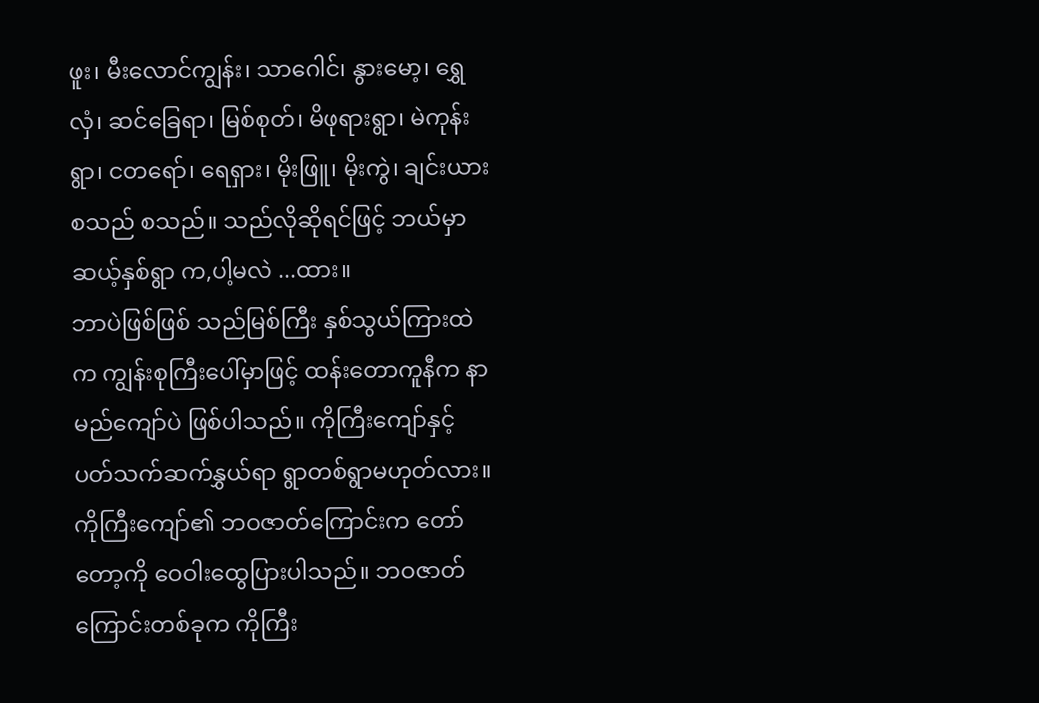ဖူး၊ မီးလောင်ကျွန်း၊ သာဂေါင်၊ နွားမော့၊ ရွှေလှံ၊ ဆင်ခြေရာ၊ မြစ်စုတ်၊ မိဖုရားရွာ၊ မဲကုန်းရွာ၊ ငတရော်၊ ရေရှား၊ မိုးဖြူ၊ မိုးကွဲ၊ ချင်းယား စသည် စသည်။ သည်လိုဆိုရင်ဖြင့် ဘယ်မှာ ဆယ့်နှစ်ရွာ က,ပါ့မလဲ ...ထား။
ဘာပဲဖြစ်ဖြစ် သည်မြစ်ကြီး နှစ်သွယ်ကြားထဲက ကျွန်းစုကြီးပေါ်မှာဖြင့် ထန်းတောကူနီက နာမည်ကျော်ပဲ ဖြစ်ပါသည်။ ကိုကြီးကျော်နှင့် ပတ်သက်ဆက်နွှယ်ရာ ရွာတစ်ရွာမဟုတ်လား။
ကိုကြီးကျော်၏ ဘဝဇာတ်ကြောင်းက တော်တော့ကို ဝေဝါးထွေပြားပါသည်။ ဘဝဇာတ်ကြောင်းတစ်ခုက ကိုကြီး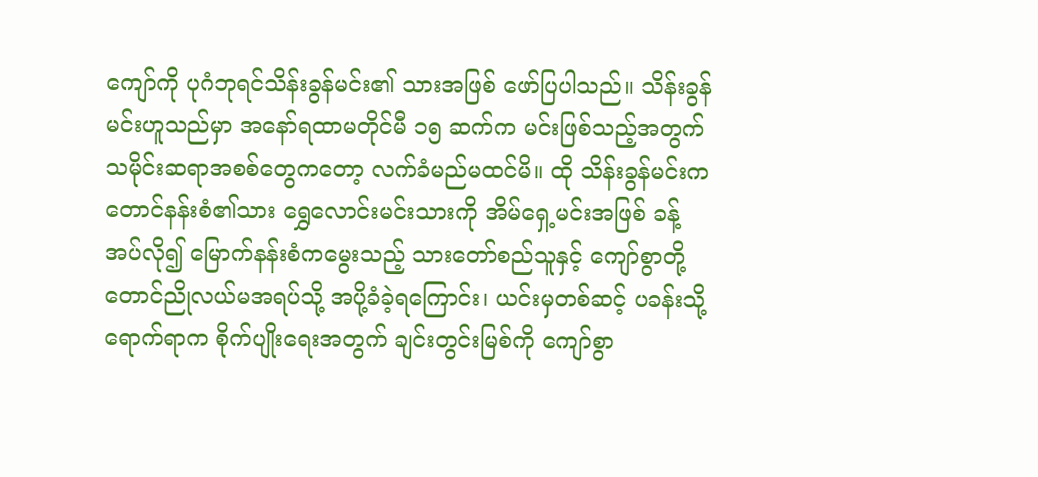ကျော်ကို ပုဂံဘုရင်သိန်းခွန်မင်း၏ သားအဖြစ် ဖော်ပြပါသည်။ သိန်းခွန်မင်းဟူသည်မှာ အနော်ရထာမတိုင်မီ ၁၅ ဆက်က မင်းဖြစ်သည့်အတွက် သမိုင်းဆရာအစစ်တွေကတော့ လက်ခံမည်မထင်မိ။ ထို သိန်းခွန်မင်းက တောင်နန်းစံ၏သား ရွှေလောင်းမင်းသားကို အိမ်ရှေ့မင်းအဖြစ် ခန့်အပ်လို၍ မြောက်နန်းစံကမွေးသည့် သားတော်စည်သူနှင့် ကျော်စွာတို့ တောင်ညိုလယ်မအရပ်သို့ အပို့ခံခဲ့ရကြောင်း၊ ယင်းမှတစ်ဆင့် ပခန်းသို့ ရောက်ရာက စိုက်ပျိုးရေးအတွက် ချင်းတွင်းမြစ်ကို ကျော်စွာ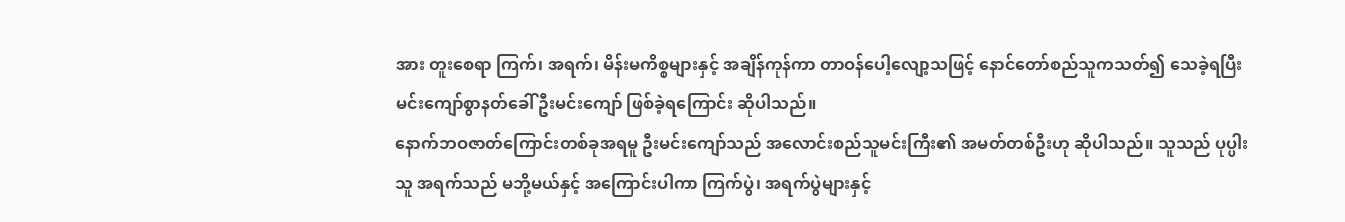အား တူးစေရာ ကြက်၊ အရက်၊ မိန်းမကိစ္စများနှင့် အချိန်ကုန်ကာ တာဝန်ပေါ့လျော့သဖြင့် နောင်တော်စည်သူကသတ်၍ သေခဲ့ရပြီး မင်းကျော်စွာနတ်ခေါ် ဦးမင်းကျော် ဖြစ်ခဲ့ရကြောင်း ဆိုပါသည်။
နောက်ဘဝဇာတ်ကြောင်းတစ်ခုအရမူ ဦးမင်းကျော်သည် အလောင်းစည်သူမင်းကြီး၏ အမတ်တစ်ဦးဟု ဆိုပါသည်။ သူသည် ပုပ္ပါးသူ အရက်သည် မဘို့မယ်နှင့် အကြောင်းပါကာ ကြက်ပွဲ၊ အရက်ပွဲများနှင့်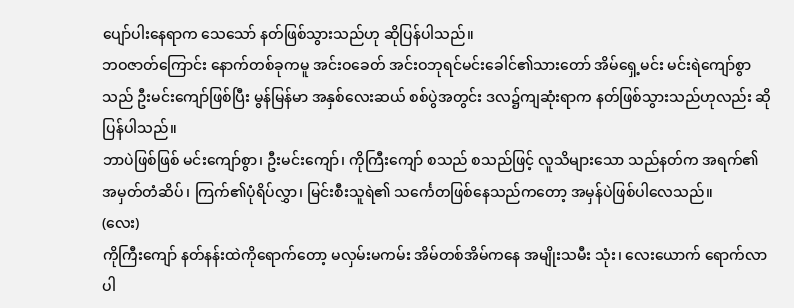ပျော်ပါးနေရာက သေသော် နတ်ဖြစ်သွားသည်ဟု ဆိုပြန်ပါသည်။
ဘဝဇာတ်ကြောင်း နောက်တစ်ခုကမူ အင်းဝခေတ် အင်းဝဘုရင်မင်းခေါင်၏သားတော် အိမ်ရှေ့မင်း မင်းရဲကျော်စွာသည် ဦးမင်းကျော်ဖြစ်ပြီး မွန်မြန်မာ အနှစ်လေးဆယ် စစ်ပွဲအတွင်း ဒလ၌ကျဆုံးရာက နတ်ဖြစ်သွားသည်ဟုလည်း ဆိုပြန်ပါသည်။
ဘာပဲဖြစ်ဖြစ် မင်းကျော်စွာ၊ ဦးမင်းကျော်၊ ကိုကြီးကျော် စသည် စသည်ဖြင့် လူသိများသော သည်နတ်က အရက်၏ အမှတ်တံဆိပ်၊ ကြက်၏ပုံရိပ်လွှာ၊ မြင်းစီးသူရဲ၏ သင်္ကေတဖြစ်နေသည်ကတော့ အမှန်ပဲဖြစ်ပါလေသည်။
(လေး)
ကိုကြီးကျော် နတ်နန်းထဲကိုရောက်တော့ မလှမ်းမကမ်း အိမ်တစ်အိမ်ကနေ အမျိုးသမီး သုံး၊ လေးယောက် ရောက်လာပါ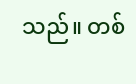သည်။ တစ်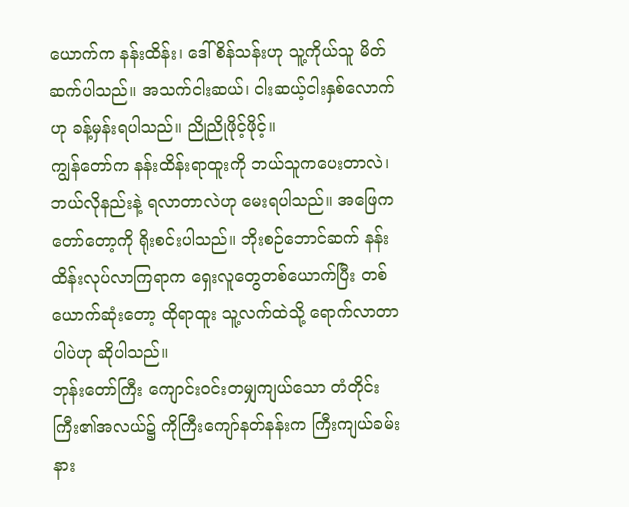ယောက်က နန်းထိန်း၊ ဒေါ်စိန်သန်းဟု သူ့ကိုယ်သူ မိတ်ဆက်ပါသည်။ အသက်ငါးဆယ်၊ ငါးဆယ့်ငါးနှစ်လောက်ဟု ခန့်မှန်းရပါသည်။ ညိုညိုဖိုင့်ဖိုင့်။
ကျွန်တော်က နန်းထိန်းရာထူးကို ဘယ်သူကပေးတာလဲ၊ ဘယ်လိုနည်းနဲ့ ရလာတာလဲဟု မေးရပါသည်။ အဖြေက တော်တော့ကို ရိုးစင်းပါသည်။ ဘိုးစဉ်ဘောင်ဆက် နန်းထိန်းလုပ်လာကြရာက ရှေးလူတွေတစ်ယောက်ပြီး တစ်ယောက်ဆုံးတော့ ထိုရာထူး သူ့လက်ထဲသို့ ရောက်လာတာပါပဲဟု ဆိုပါသည်။
ဘုန်းတော်ကြီး ကျောင်းဝင်းတမျှကျယ်သော တံတိုင်းကြီး၏အလယ်၌ ကိုကြီးကျော်နတ်နန်းက ကြီးကျယ်ခမ်းနား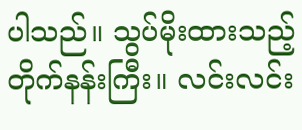ပါသည်။ သွပ်မိုးထားသည့် တိုက်နန်းကြီး။ လင်းလင်း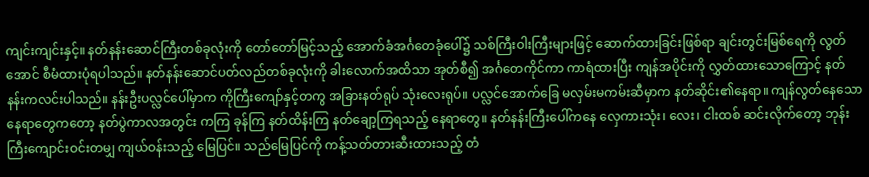ကျင်းကျင်းနှင့်။ နတ်နန်းဆောင်ကြီးတစ်ခုလုံးကို တော်တော်မြင့်သည့် အောက်ခံအင်္ဂတေခုံပေါ်၌ သစ်ကြီးဝါးကြီးများဖြင့် ဆောက်ထားခြင်းဖြစ်ရာ ချင်းတွင်းမြစ်ရေကို လွတ်အောင် စီမံထားပုံရပါသည်။ နတ်နန်းဆောင်ပတ်လည်တစ်ခုလုံးကို ခါးလောက်အထိသာ အုတ်စီ၍ အင်္ဂတေကိုင်ကာ ကာရံထားပြီး ကျန်အပိုင်းကို လွှတ်ထားသောကြောင့် နတ်နန်းကလင်းပါသည်။ နန်းဦးပလ္လင်ပေါ်မှာက ကိုကြီးကျော်နှင့်တကွ အခြားနတ်ရုပ် သုံးလေးရုပ်။ ပလ္လင်အောက်ခြေ မလှမ်းမကမ်းဆီမှာက နတ်ဆိုင်း၏နေရာ။ ကျန်လွတ်နေသော နေရာတွေကတော့ နတ်ပွဲကာလအတွင်း ကကြ ခုန်ကြ နတ်ထိန်းကြ နတ်ချော့ကြရသည့် နေရာတွေ။ နတ်နန်းကြီးပေါ်ကနေ လှေကားသုံး၊ လေး၊ ငါးထစ် ဆင်းလိုက်တော့ ဘုန်းကြီးကျောင်းဝင်းတမျှ ကျယ်ဝန်းသည့် မြေပြင်။ သည်မြေပြင်ကို ကန့်သတ်တားဆီးထားသည့် တံ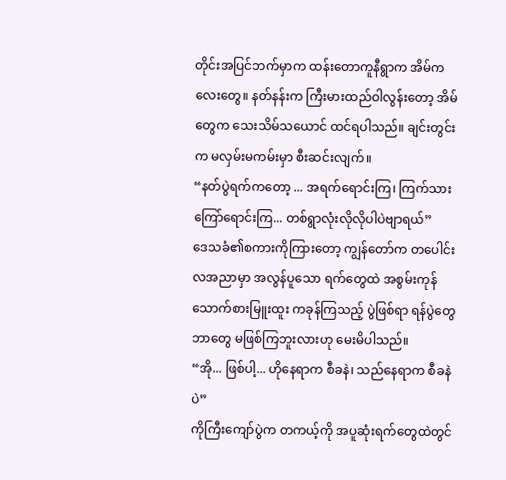တိုင်းအပြင်ဘက်မှာက ထန်းတောကူနီရွာက အိမ်ကလေးတွေ။ နတ်နန်းက ကြီးမားထည်ဝါလွန်းတော့ အိမ်တွေက သေးသိမ်သယောင် ထင်ရပါသည်။ ချင်းတွင်းက မလှမ်းမကမ်းမှာ စီးဆင်းလျက်။
“နတ်ပွဲရက်ကတော့ ... အရက်ရောင်းကြ၊ ကြက်သားကြော်ရောင်းကြ... တစ်ရွာလုံးလိုလိုပါပဲဗျာရယ်”
ဒေသခံ၏စကားကိုကြားတော့ ကျွန်တော်က တပေါင်းလအညာမှာ အလွန်ပူသော ရက်တွေထဲ အစွမ်းကုန် သောက်စားမြူးထူး ကခုန်ကြသည့် ပွဲဖြစ်ရာ ရန်ပွဲတွေ ဘာတွေ မဖြစ်ကြဘူးလားဟု မေးမိပါသည်။
“အို... ဖြစ်ပါ့... ဟိုနေရာက စီခနဲ၊ သည်နေရာက စီခနဲပဲ”
ကိုကြီးကျော်ပွဲက တကယ့်ကို အပူဆုံးရက်တွေထဲတွင်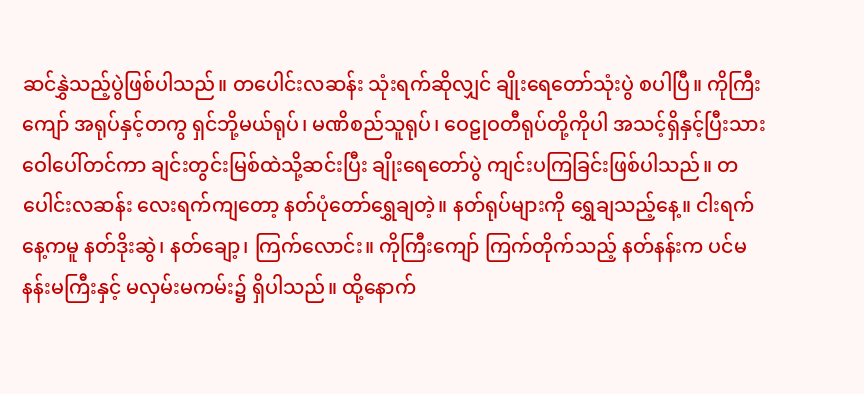ဆင်နွှဲသည့်ပွဲဖြစ်ပါသည်။ တပေါင်းလဆန်း သုံးရက်ဆိုလျှင် ချိုးရေတော်သုံးပွဲ စပါပြီ။ ကိုကြီးကျော် အရုပ်နှင့်တကွ ရှင်ဘို့မယ်ရုပ်၊ မဏိစည်သူရုပ်၊ ဝေဠုဝတီရုပ်တို့ကိုပါ အသင့်ရှိနှင့်ပြီးသား ဝေါပေါ်တင်ကာ ချင်းတွင်းမြစ်ထဲသို့ဆင်းပြီး ချိုးရေတော်ပွဲ ကျင်းပကြခြင်းဖြစ်ပါသည်။ တပေါင်းလဆန်း လေးရက်ကျတော့ နတ်ပုံတော်ရွှေချတဲ့။ နတ်ရုပ်များကို ရွှေချသည့်နေ့။ ငါးရက်နေ့ကမူ နတ်ဒိုးဆွဲ၊ နတ်ချော့၊ ကြက်လောင်း။ ကိုကြီးကျော် ကြက်တိုက်သည့် နတ်နန်းက ပင်မနန်းမကြီးနှင့် မလှမ်းမကမ်း၌ ရှိပါသည်။ ထို့နောက်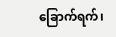ခြောက်ရက်၊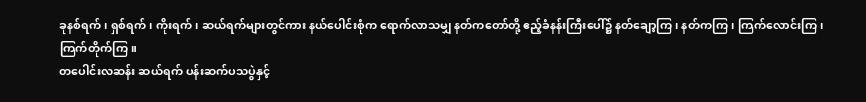ခုနစ်ရက်၊ ရှစ်ရက်၊ ကိုးရက်၊ ဆယ်ရက်များတွင်ကား နယ်ပေါင်းစုံက ရောက်လာသမျှ နတ်ကတော်တို့ ဧည့်ခံနန်းကြီးပေါ်၌ နတ်ချော့ကြ၊ နတ်ကကြ၊ ကြက်လောင်းကြ၊ ကြက်တိုက်ကြ။
တပေါင်းလဆန်း ဆယ်ရက် ပန်းဆက်ပသပွဲနှင့်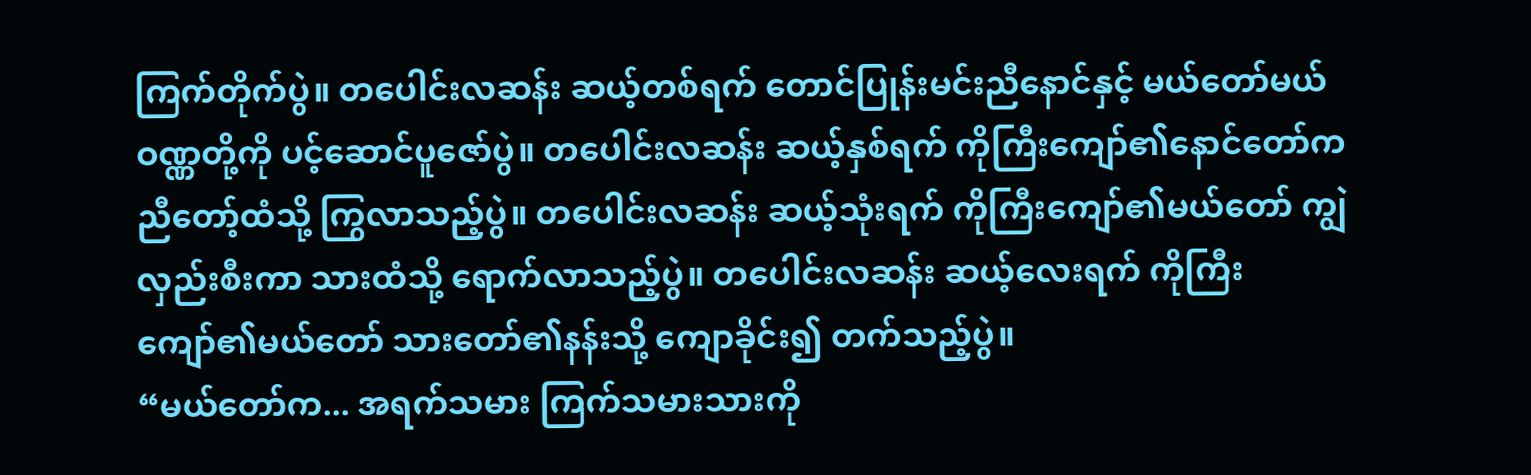ကြက်တိုက်ပွဲ။ တပေါင်းလဆန်း ဆယ့်တစ်ရက် တောင်ပြုန်းမင်းညီနောင်နှင့် မယ်တော်မယ်ဝဏ္ဏတို့ကို ပင့်ဆောင်ပူဇော်ပွဲ။ တပေါင်းလဆန်း ဆယ့်နှစ်ရက် ကိုကြီးကျော်၏နောင်တော်က ညီတော့်ထံသို့ ကြွလာသည့်ပွဲ။ တပေါင်းလဆန်း ဆယ့်သုံးရက် ကိုကြီးကျော်၏မယ်တော် ကျွဲလှည်းစီးကာ သားထံသို့ ရောက်လာသည့်ပွဲ။ တပေါင်းလဆန်း ဆယ့်လေးရက် ကိုကြီးကျော်၏မယ်တော် သားတော်၏နန်းသို့ ကျောခိုင်း၍ တက်သည့်ပွဲ။
“မယ်တော်က... အရက်သမား ကြက်သမားသားကို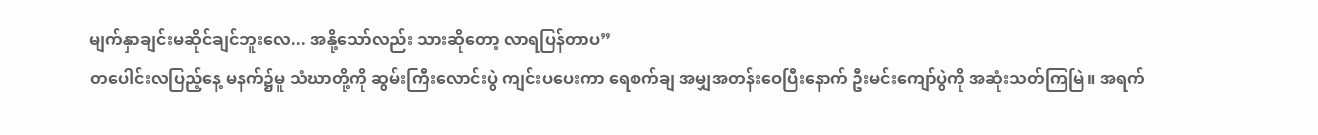မျက်နှာချင်းမဆိုင်ချင်ဘူးလေ... အနို့သော်လည်း သားဆိုတော့ လာရပြန်တာပ”
တပေါင်းလပြည့်နေ့ မနက်၌မူ သံဃာတို့ကို ဆွမ်းကြီးလောင်းပွဲ ကျင်းပပေးကာ ရေစက်ချ အမျှအတန်းဝေပြီးနောက် ဦးမင်းကျော်ပွဲကို အဆုံးသတ်ကြမြဲ။ အရက်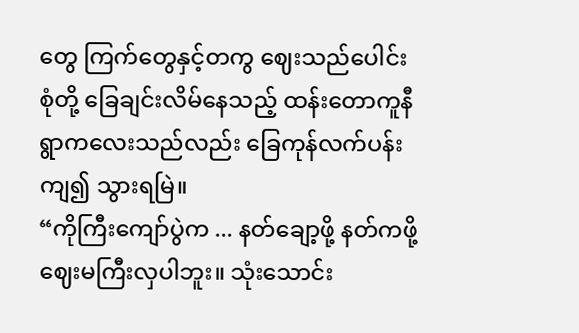တွေ ကြက်တွေနှင့်တကွ ဈေးသည်ပေါင်းစုံတို့ ခြေချင်းလိမ်နေသည့် ထန်းတောကူနီရွာကလေးသည်လည်း ခြေကုန်လက်ပန်းကျ၍ သွားရမြဲ။
“ကိုကြီးကျော်ပွဲက ... နတ်ချော့ဖို့ နတ်ကဖို့ ဈေးမကြီးလှပါဘူး။ သုံးသောင်း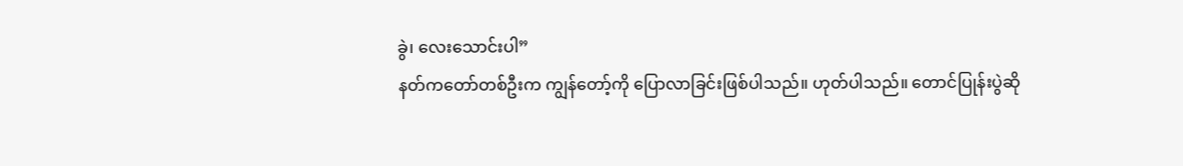ခွဲ၊ လေးသောင်းပါ”
နတ်ကတော်တစ်ဦးက ကျွန်တော့်ကို ပြောလာခြင်းဖြစ်ပါသည်။ ဟုတ်ပါသည်။ တောင်ပြုန်းပွဲဆို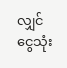လျှင် ငွေသုံး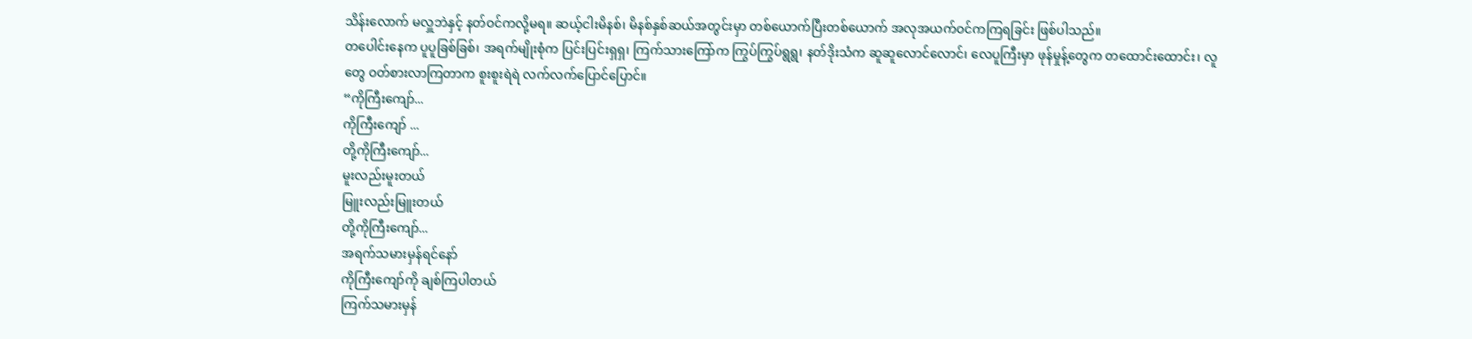သိန်းလောက် မလှူဘဲနှင့် နတ်ဝင်ကလို့မရ။ ဆယ့်ငါးမိနစ်၊ မိနစ်နှစ်ဆယ်အတွင်းမှာ တစ်ယောက်ပြီးတစ်ယောက် အလုအယက်ဝင်ကကြရခြင်း ဖြစ်ပါသည်။
တပေါင်းနေက ပူပူခြစ်ခြစ်၊ အရက်မျိုးစုံက ပြင်းပြင်းရှရှ၊ ကြက်သားကြော်က ကြွပ်ကြွပ်ရွရွ၊ နတ်ဒိုးသံက ဆူဆူလောင်လောင်၊ လေပူကြီးမှာ ဖုန်မှုန့်တွေက တထောင်းထောင်း၊ လူတွေ ဝတ်စားလာကြတာက စူးစူးရဲရဲ လက်လက်ပြောင်ပြောင်။
“ကိုကြီးကျော်...
ကိုကြီးကျော် ...
တို့ကိုကြီးကျော်...
မူးလည်းမူးတယ်
မြူးလည်းမြူးတယ်
တို့ကိုကြီးကျော်...
အရက်သမားမှန်ရင်နော်
ကိုကြီးကျော်ကို ချစ်ကြပါတယ်
ကြက်သမားမှန်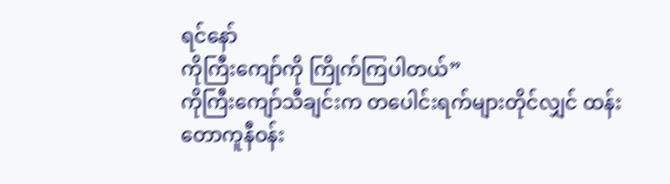ရင်နော်
ကိုကြီးကျော်ကို ကြိုက်ကြပါတယ်”
ကိုကြီးကျော်သီချင်းက တပေါင်းရက်များတိုင်လျှင် ထန်းတောကူနီဝန်း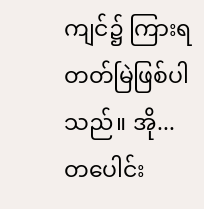ကျင်၌ ကြားရတတ်မြဲဖြစ်ပါသည်။ အို...တပေါင်း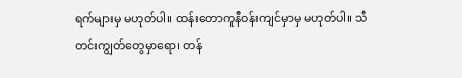ရက်များမှ မဟုတ်ပါ။ ထန်းတောကူနီဝန်းကျင်မှာမှ မဟုတ်ပါ။ သီတင်းကျွတ်တွေမှာရော၊ တန်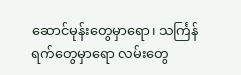ဆောင်မုန်းတွေမှာရော၊ သင်္ကြန်ရက်တွေမှာရော လမ်းတွေ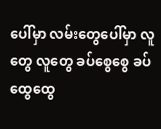ပေါ်မှာ လမ်းတွေပေါ်မှာ လူတွေ လူတွေ ခပ်စွေစွေ ခပ်ထွေထွေ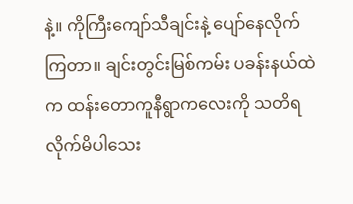နဲ့။ ကိုကြီးကျော်သီချင်းနဲ့ ပျော်နေလိုက်ကြတာ။ ချင်းတွင်းမြစ်ကမ်း ပခန်းနယ်ထဲက ထန်းတောကူနီရွာကလေးကို သတိရလိုက်မိပါသေး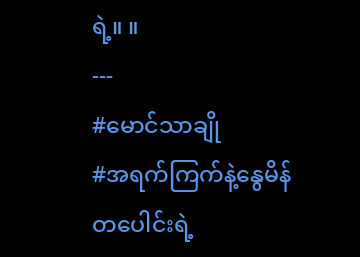ရဲ့။ ။
---
#မောင်သာချို
#အရက်ကြက်နဲ့နွေမိန်တပေါင်းရဲ့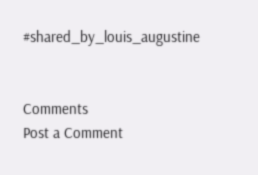#shared_by_louis_augustine


Comments
Post a Comment